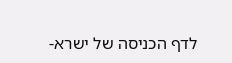לדף הכניסה של ישרא-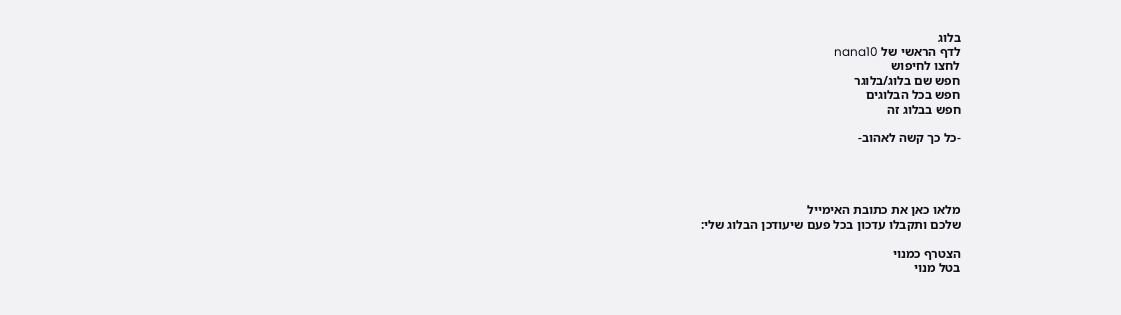בלוג
לדף הראשי של nana10
לחצו לחיפוש
חפש שם בלוג/בלוגר
חפש בכל הבלוגים
חפש בבלוג זה

-כל כך קשה לאהוב-




מלאו כאן את כתובת האימייל
שלכם ותקבלו עדכון בכל פעם שיעודכן הבלוג שלי:

הצטרף כמנוי
בטל מנוי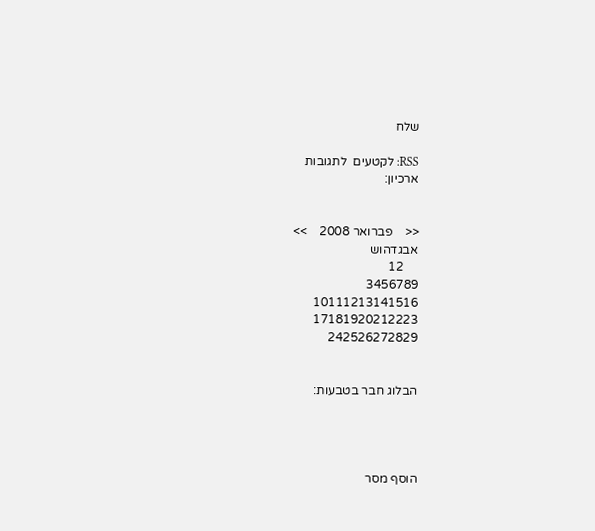שלח

RSS: לקטעים  לתגובות
ארכיון:


<<    פברואר 2008    >>
אבגדהוש
     12
3456789
10111213141516
17181920212223
242526272829


הבלוג חבר בטבעות:




הוסף מסר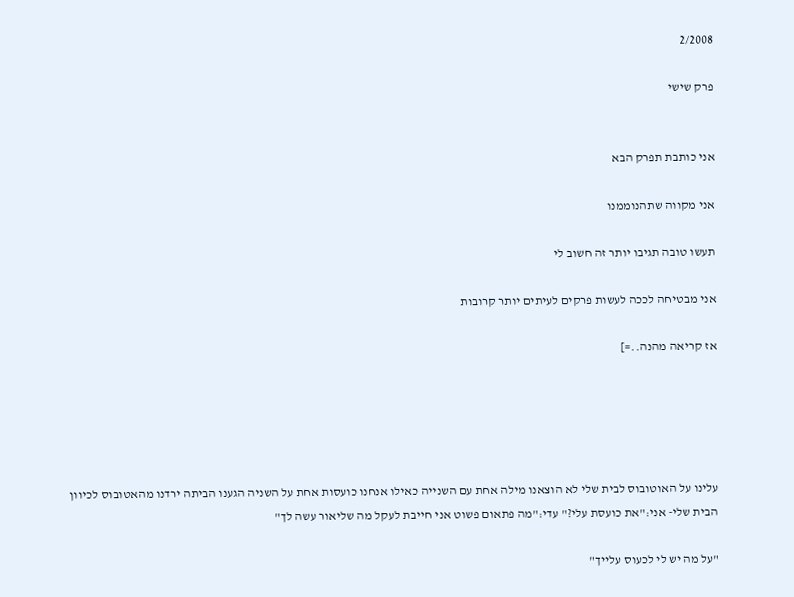2/2008

פרק שישי


אני כותבת תפרק הבא

אני מקווה שתהנוממנו

תעשו טובה תגיבו יותר זה חשוב לי

אני מבטיחה לככה לעשות פרקים לעיתים יותר קרובות

אז קריאה מהנה..=]





עלינו על האוטובוס לבית שלי לא הוצאנו מילה אחת עם השנייה כאילו אנחנו כועסות אחת על השניה הגענו הביתה ירדנו מהאטובוס לכיוון הבית שלי- אני:"את כועסת עלי?" עדי:"מה פתאום פשוט אני חייבת לעקל מה שליאור עשה לך"

"על מה יש לי לכעוס עלייך"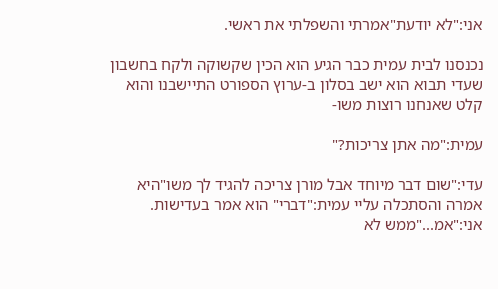אני:"לא יודעת"אמרתי והשפלתי את ראשי.

נכנסנו לבית עמית כבר הגיע הוא הכין שקשוקה ולקח בחשבון שעדי תבוא הוא ישב בסלון ב-ערוץ הספורט התיישבנו והוא קלט שאנחנו רוצות משו-

עמית:"מה אתן צריכות?"

עדי:"שום דבר מיוחד אבל מורן צריכה להגיד לך משו"היא אמרה והסתכלה עליי עמית:"דברי" הוא אמר בעדישות. אני:"אמ..."ממש לא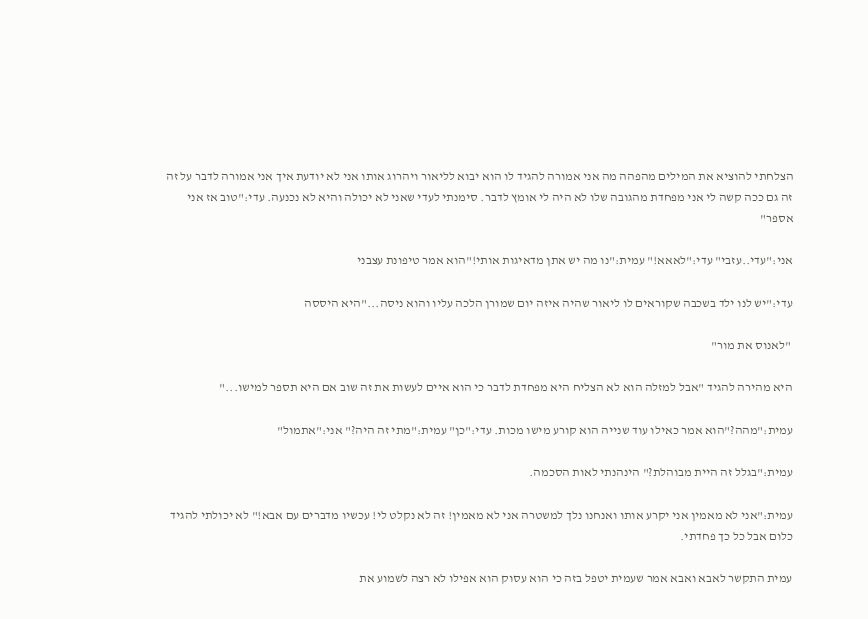הצלחתי להוציא את המילים מהפהה מה אני אמורה להגיד לו הוא יבוא לליאור ויהרוג אותו אני לא יודעת איך אני אמורה לדבר על זה זה גם ככה קשה לי אני מפחדת מהגובה שלו לא היה לי אומץ לדבר. סימנתי לעדי שאני לא יכולה והיא לא נכנעה. עדי:"טוב אז אני אספר"

אני:"עדי..עזבי" עדי:"לאאא!" עמית:"נו מה יש אתן מדאיגות אותי!"הוא אמר טיפונת עצבני

עדי:"יש לנו ילד בשכבה שקוראים לו ליאור שהיה איזה יום שמורן הלכה עליו והוא ניסה..."היא היססה

 "לאנוס את מור"

היא מהירה להגיד "אבל למזלה הוא לא הצליח היא מפחדת לדבר כי הוא איים לעשות את זה שוב אם היא תספר למישו..."

עמית:"מהה?"הוא אמר כאילו עוד שנייה הוא קורע מישו מכות. עדי:"כן" עמית:"מתי זה היה?" אני:"אתמול"

עמית:"בגלל זה היית מבוהלת?" הינהנתי לאות הסכמה.

עמית:"אני לא מאמין אני יקרע אותו ואנחנו נלך למשטרה אני לא מאמין! זה לא נקלט לי! עכשיו מדברים עם אבא!" לא יכולתי להגיד כלום אבל כל כך פחדתי.

עמית התקשר לאבא ואבא אמר שעמית יטפל בזה כי הוא עסוק הוא אפילו לא רצה לשמוע את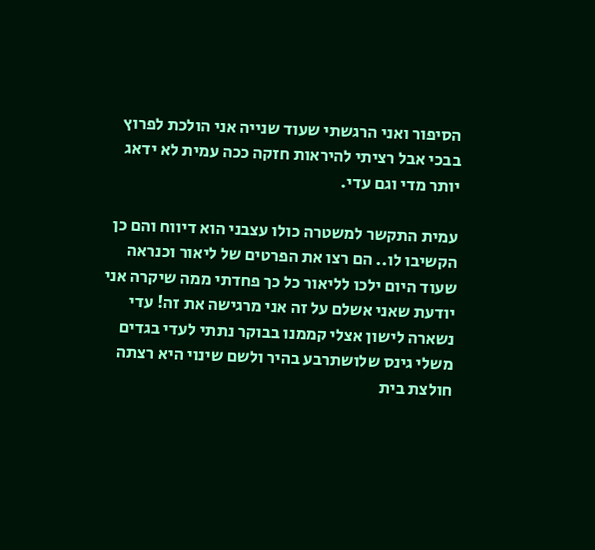הסיפור ואני הרגשתי שעוד שנייה אני הולכת לפרוץ בבכי אבל רציתי להיראות חזקה ככה עמית לא ידאג יותר מדי וגם עדי.

עמית התקשר למשטרה כולו עצבני הוא דיווח והם כן הקשיבו לו.. הם רצו את הפרטים של ליאור וכנראה שעוד היום ילכו לליאור כל כך פחדתי ממה שיקרה אני יודעת שאני אשלם על זה אני מרגישה את זה! עדי נשארה לישון אצלי קממנו בבוקר נתתי לעדי בגדים משלי גינס שלושתרבע בהיר ולשם שינוי היא רצתה חולצת בית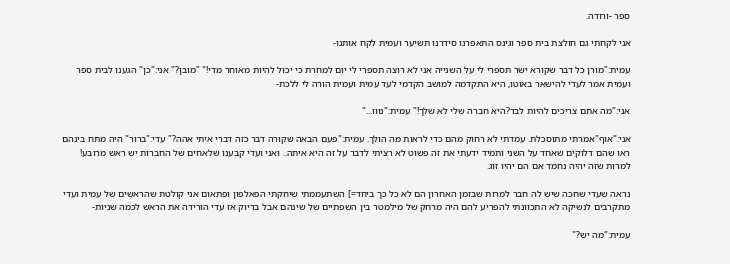ספר -ורודה.

אני לקחתי גם חולצת בית ספר וגינס התאפרנו סידרנו תשיער ועמית לקח אותנו-

עמית:"מורן כל דבר שקורא ישר תספרי לי על השנייה אני לא רוצה תספרי לי יום למחרת כי יכול להיות מאוחר מדי!" "מובן?" אני:"כן" הגענו לבית ספר ועמית אמר לעדי להישאר באוטו, היא התקדמה למושב הקדמי לעד עמית ועמית הורה לי ללכת-

אני:"מה אתם צריכים להיות לבד?היא חברה שלי לא שלך!" עמית:"נווו..."

אני:"אוף"אמרתי מתוסכלת. עמדתי לא רחוק מהם כדי לראות מה הולך. עמית:"פעם הבאה שקורה דבר כזה דברי איתי אהה?" עדי:"ברור" היה מתח בינהם ראו שהם דלוקים שאחד על השני ותמיד ידעתי את זה פשוט לא רציתי לדבר על זה היא איתה.. ואני ועדי קבענו שלאחים של החברות יש ראש מרובע! למרות שזה יהיה נחמד אם הם יהיו זוג.

נראה שעדי שחכה שיש לה חבר למרות שבזמן האחרון הם לא כל כך ביחד=] השתעממתי שיחקתי הפאלפון ופתאום אני קולטת שהראשים של עמית ועדי מתקרבים לנשיקה לא התכוונתי להפריע להם היה מרחק של מילמטר בין השפתיים של שינהם אבל בדיוק אז עדי הורידה את הראש לכמה שניות-

עמית:"מה יש?"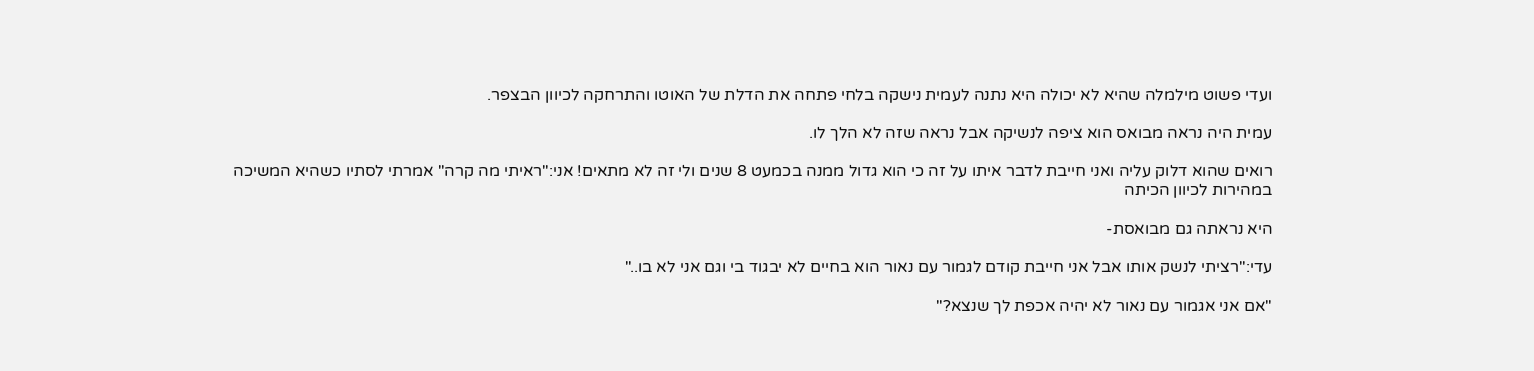ועדי פשוט מילמלה שהיא לא יכולה היא נתנה לעמית נישקה בלחי פתחה את הדלת של האוטו והתרחקה לכיוון הבצפר.

עמית היה נראה מבואס הוא ציפה לנשיקה אבל נראה שזה לא הלך לו.

רואים שהוא דלוק עליה ואני חייבת לדבר איתו על זה כי הוא גדול ממנה בכמעט 8 שנים ולי זה לא מתאים! אני:"ראיתי מה קרה" אמרתי לסתיו כשהיא המשיכה במהירות לכיוון הכיתה

היא נראתה גם מבואסת-

עדי:"רציתי לנשק אותו אבל אני חייבת קודם לגמור עם נאור הוא בחיים לא יבגוד בי וגם אני לא בו.."

"אם אני אגמור עם נאור לא יהיה אכפת לך שנצא?"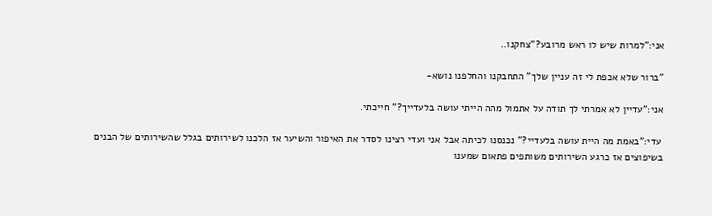אני:"למרות שיש לו ראש מרובע?"צחקנו..

"ברור שלא אכפת לי זה עניין שלך" התחבקנו והחלפנו נושא-

אני:"עדיין לא אמרתי לך תודה על אתמול מהה הייתי עושה בלעדייך?" חייכתי.

 עדי:"באמת מה היית עושה בלעדיי?" נכנסנו לכיתה אבל אני ועדי רצינו לסדר את האיפור והשיער אז הלכנו לשירותים בגלל שהשירותים של הבנים בשיפוצים אז כרגע השירותים משותפים פתאום שמענו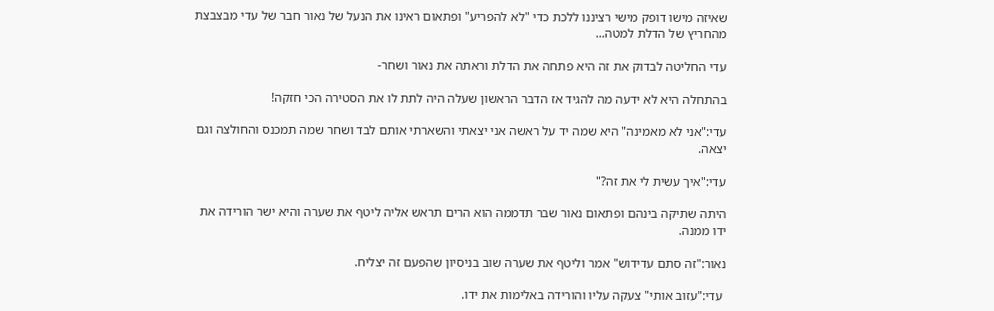שאיזה מישו דופק מישי רציננו ללכת כדי "לא להפריע" ופתאום ראינו את הנעל של נאור חבר של עדי מבצבצת מהחריץ של הדלת למטה...

עדי החליטה לבדוק את זה היא פתחה את הדלת וראתה את נאור ושחר-

בהתחלה היא לא ידעה מה להגיד אז הדבר הראשון שעלה היה לתת לו את הסטירה הכי חזקה!

עדי:"אני לא מאמינה" היא שמה יד על ראשה אני יצאתי והשארתי אותם לבד ושחר שמה תמכנס והחולצה וגם יצאה.

עדי:"איך עשית לי את זה?"

היתה שתיקה בינהם ופתאום נאור שבר תדממה הוא הרים תראש אליה ליטף את שערה והיא ישר הורידה את ידו ממנה.

נאור:"זה סתם עדידוש" אמר וליטף את שערה שוב בניסיון שהפעם זה יצליח.

 עדי:"עזוב אותי" צעקה עליו והורידה באלימות את ידו.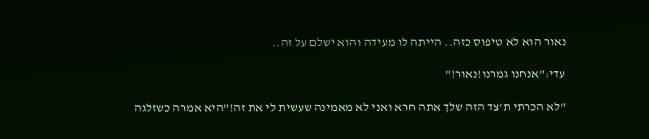נאור הוא לא טיפוס כזה.. הייתה לו מעידה והוא ישלם על זה..

עדי:"אנחנו גמרנו!נאור!"

"לא הכרתי ת'צד הזה שלך אתה חרא ואני לא מאמינה שעשית לי את זה!"היא אמרה כשזלגה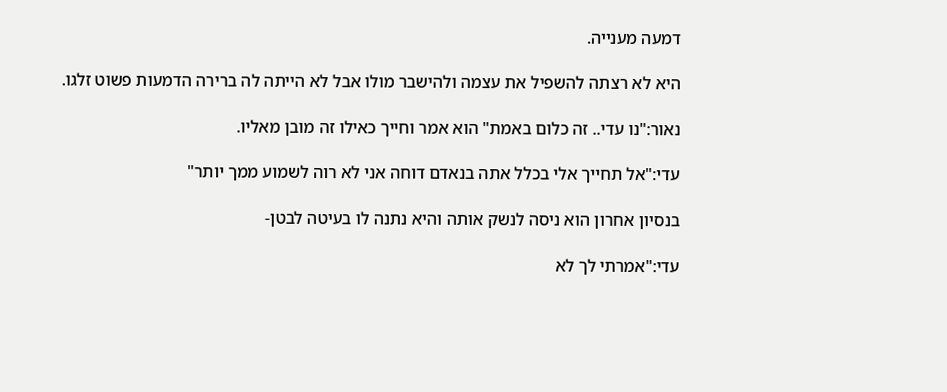דמעה מענייה.

היא לא רצתה להשפיל את עצמה ולהישבר מולו אבל לא הייתה לה ברירה הדמעות פשוט זלגו.

נאור:"נו עדי.. זה כלום באמת" הוא אמר וחייך כאילו זה מובן מאליו.

עדי:"אל תחייך אלי בכלל אתה בנאדם דוחה אני לא רוה לשמוע ממך יותר"

בנסיון אחרון הוא ניסה לנשק אותה והיא נתנה לו בעיטה לבטן-

עדי:"אמרתי לך לא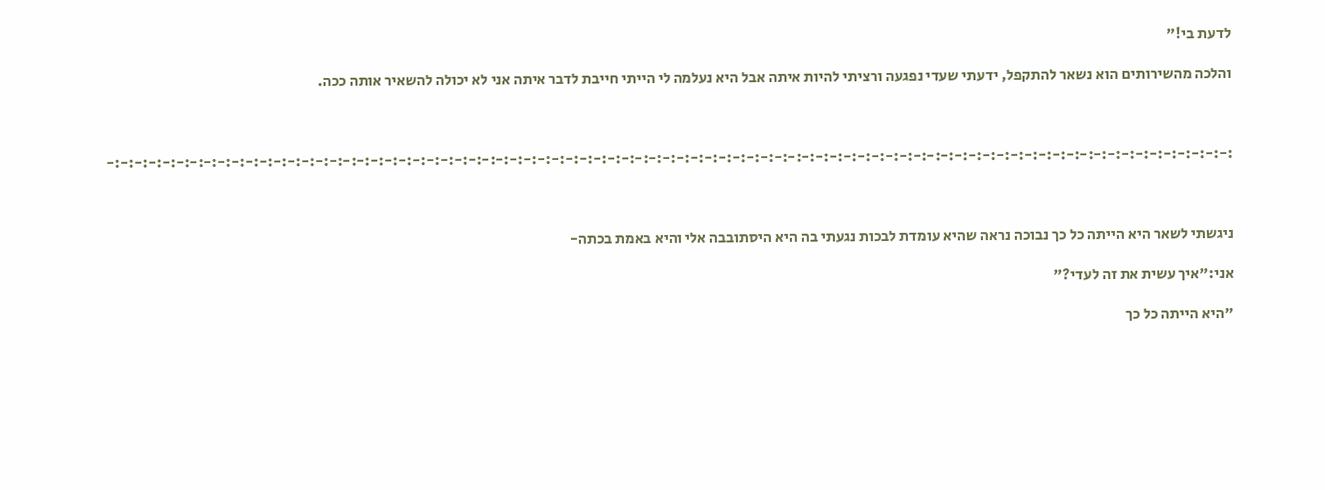לדעת בי!"

והלכה מהשירותים הוא נשאר להתקפל, ידעתי שעדי נפגעה ורציתי להיות איתה אבל היא נעלמה לי הייתי חייבת לדבר איתה אני לא יכולה להשאיר אותה ככה.



:-:-:-:-:-:-:-:-:-:-:-:-:-:-:-:-:-:-:-:-:-:-:-:-:-:-:-:-:-:-:-:-:-:-:-:-:-:-:-:-:-:-:-:-:-:-:-:-:-:-:-:-:-:-:-:-:-:-:-:-:-:-:-:-:-:-:-:-:-:-:-:-:-:-:-:-:-:-:-:-:-



ניגשתי לשאר היא הייתה כל כך נבוכה נראה שהיא עומדת לבכות נגעתי בה היא היסתובבה אלי והיא באמת בכתה-

אני:"איך עשית את זה לעדי?"

"היא הייתה כל כך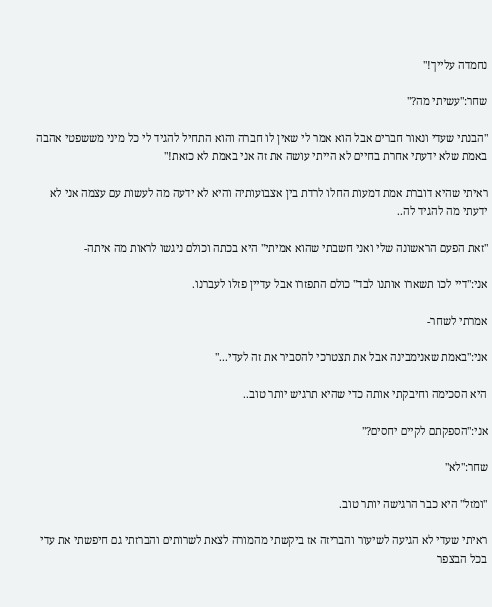נחמדה עלייך!"

שחר:"עשיתי מה?"

"הבנתי שעדי ונאור חברים אבל הוא אמר לי שאין לו חברה והוא התחיל להגיד לי כל מיני מששפטי אהבה באמת שלא ידעתי אחרת בחיים לא הייתי עושה את זה אני באמת לא כזאת!"

ראיתי שהיא דוברת אמת דמעות החלו לרדת בין אצבועותיה והיא לא ידעה מה לעשות עם עצמה אני לא ידעתי מה להגיד לה..

"זאת הפעם הראשונה שלי ואני חשבתי שהוא אמיתי" היא בכתה וכולם ניגשו לראות מה איתה-

אני:"דיי לכו תשארו אותנו לבד" כולם התפזרו אבל עדיין פזלו לעברנו.

אמרתי לשחר-

אני:"באמת שאנימבינה אבל את תצטרכי להסביר את זה לעדי..."

היא הסכימה וחיבקתי אותה כדי שהיא תרגיש יותר טוב..

אני:"הספקתם לקיים יחסים?"

שחר:"לא"

"ומזל" היא כבר הרגישה יותר טוב.

ראיתי שעדי לא הגיעה לשיעור והבריזה אז ביקשתי מהמורה לצאת לשרותים והברזתי גם חיפשתי את עדי בכל הבצפר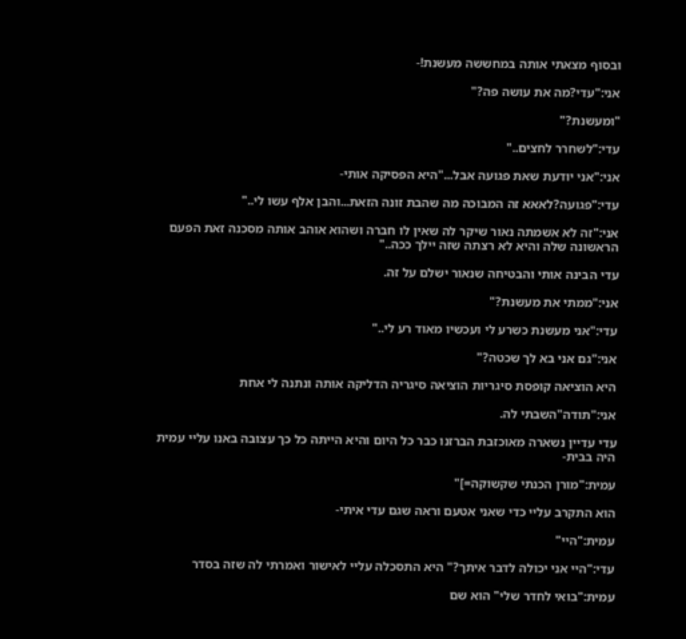ובסוף מצאתי אותה במחששה מעשנת!-

אני:"עדי?מה את עושה פה?"

"ומעשנת?"

עדי:"לשחרר לחצים.."

אני:"אני יודעת שאת פגועה אבל..."היא הפסיקה אותי-

עדי:"פגועה?לאאא זה המבוכה מה שהבת זונה הזאת...והבן אלף עשו לי.."

אני:"זה לא אשמתה נאור שיקר לה שאין לו חברה ושהוא אוהב אותה מסכנה זאת הפעם הראשונה שלה והיא לא רצתה שזה יילך ככה.."

עדי הבינה אותי והבטיחה שנאור ישלם על זה.

אני:"ממתי את מעשנת?"

עדי:"אני מעשנת כשרע לי ועכשיו מאוד רע לי.."

אני:"גם אני בא לך שכטה?"

היא הוציאה קופסת סיגריות הוציאה סיגריה הדליקה אותה ונתנה לי אחת

אני:"תודה"השבתי לה.

עדי עדיין נשארה מאוכזבת הברזנו כבר כל היום והיא הייתה כל כך עצובה באנו עליי עמית היה בבית-

עמית:"מורן הכנתי שקשוקה=]"

הוא התקרב עליי כדי שאני אטעם וראה שגם עדי איתי-

עמית:"היי"

עדי:"היי אני יכולה לדבר איתך?" היא התסכלה עליי לאישור ואמרתי לה שזה בסדר

עמית:"בואי לחדר שלי" הוא שם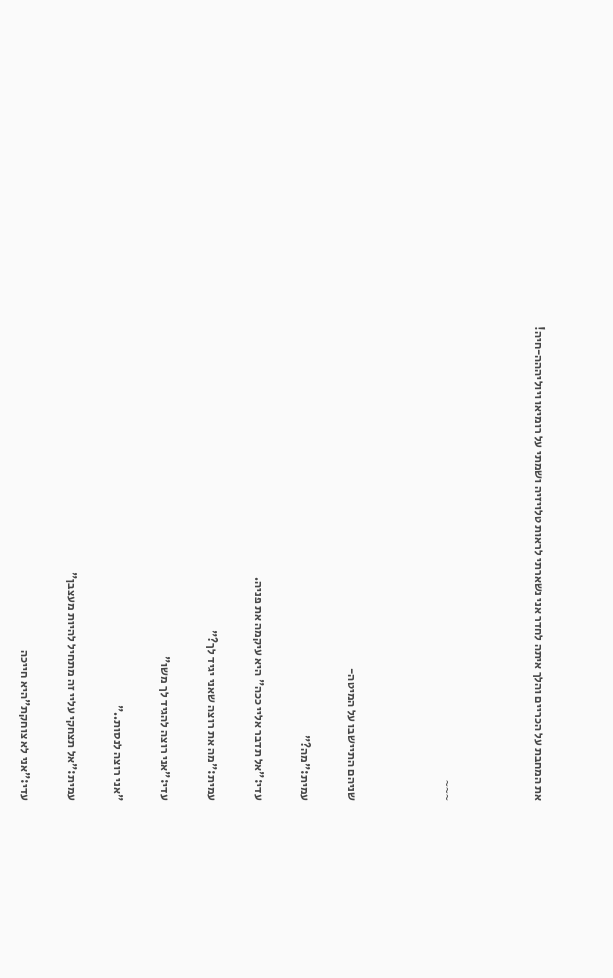את המחבת על הכריים והלך איתה לחדר אני נשארתי לראות טלויזיה ושמתי על רומיאו ויוליההה-חיה!



~~~



שניהם התיישבו על המיטה-

עמית:"מה?"

עדי:"אל תדבר אליי ככה" היא עיקמה את פניה.

עמית:"מה את רוצה שאני יגיד לך?"

עדי:"אני רוצה להגיד לך משו"

"אני רוצה לנסות.."

עמית:"אל תצחקי עליי זה מתחיל להיות מעצבן"

עדי:"אני לא צוחקת"היא חייכה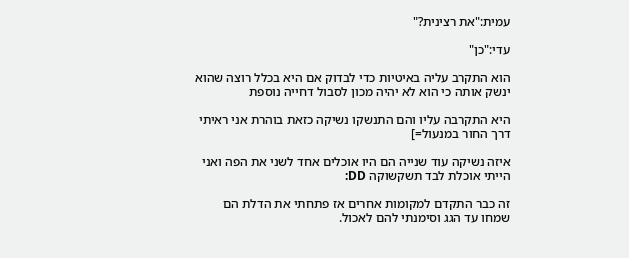עמית:"את רצינית?"

עדי:"כן"

הוא התקרב עליה באיטיות כדי לבדוק אם היא בכלל רוצה שהוא ינשק אותה כי הוא לא יהיה מכון לסבול דחייה נוספת

היא התקרבה עליו והם התנשקו נשיקה כזאת בוהרת אני ראיתי דרך החור במנעול=]

איזה נשיקה עוד שנייה הם היו אוכלים אחד לשני את הפה ואני הייתי אוכלת לבד תשקשוקה DD:

זה כבר התקדם למקומות אחרים אז פתחתי את הדלת הם שמחו עד הגג וסימנתי להם לאכול.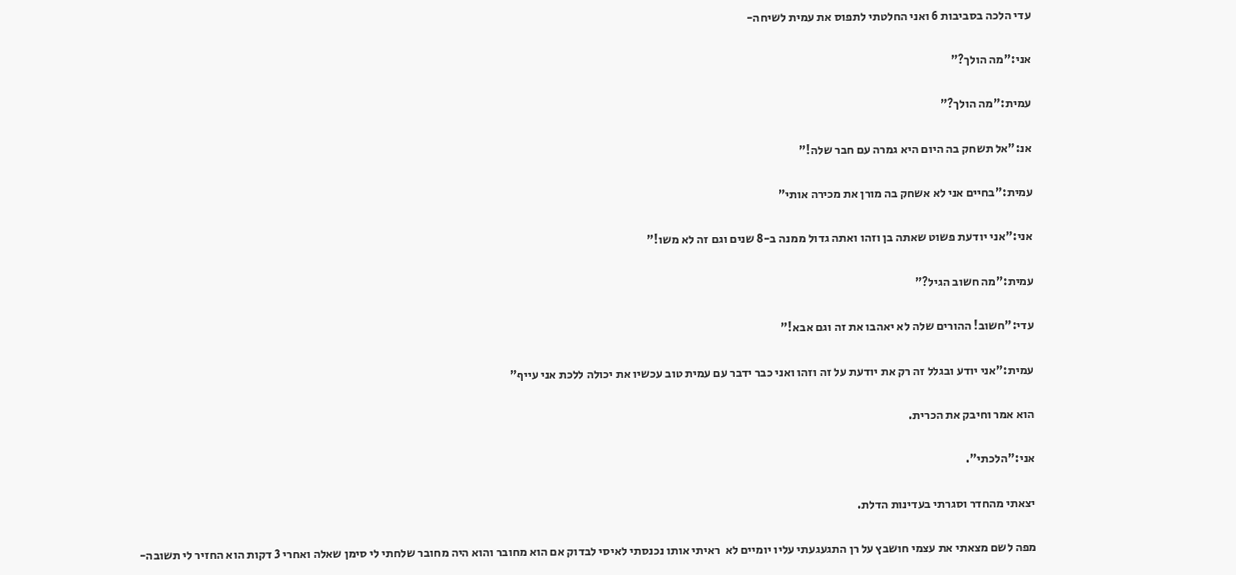עדי הלכה בסביבות 6 ואני החלטתי לתפוס את עמית לשיחה-

אני:"מה הולך?"

עמית:"מה הולך?"

אנ:"אל תשחק בה היום היא גמרה עם חבר שלה!"

עמית:"בחיים אני לא אשחק בה מורן את מכירה אותי"

אני:"אני יודעת פשוט שאתה בן וזהו ואתה גדול ממנה ב-8 שנים וגם זה לא משו!"

עמית:"מה חשוב הגיל?"

עדי:"חשוב! ההורים שלה לא יאהבו את זה וגם אבא!"

עמית:"אני יודע ובגלל זה רק את יודעת על זה וזהו ואני כבר ידבר עם עמית טוב עכשיו את יכולה ללכת אני עייף"

הוא אמר וחיבק את הכרית.

אני:"הלכתי".

יצאתי מהחדר וסגרתי בעדינות הדלת.

מפה לשם מצאתי את עצמי חושבץ על רן התגעגעתי עליו יומיים לא  ראיתי אותו נכנסתי לאיסי לבדוק אם הוא מחובר והוא היה מחובר שלחתי לי סימן שאלה ואחרי 3 דקות הוא החזיר לי תשובה-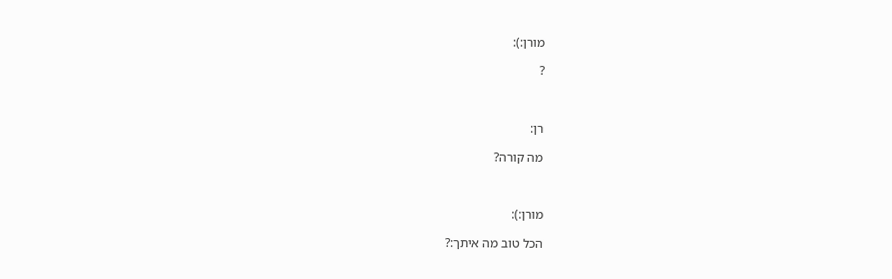מורן:):

?



רן:

מה קורה?



מורן:):

הכל טוב מה איתך:?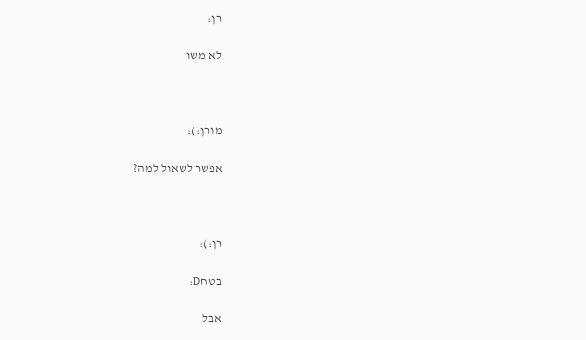רן:

לא משו



מורן:):

אפשר לשאול למה?



רן:):

בטחD:

אבל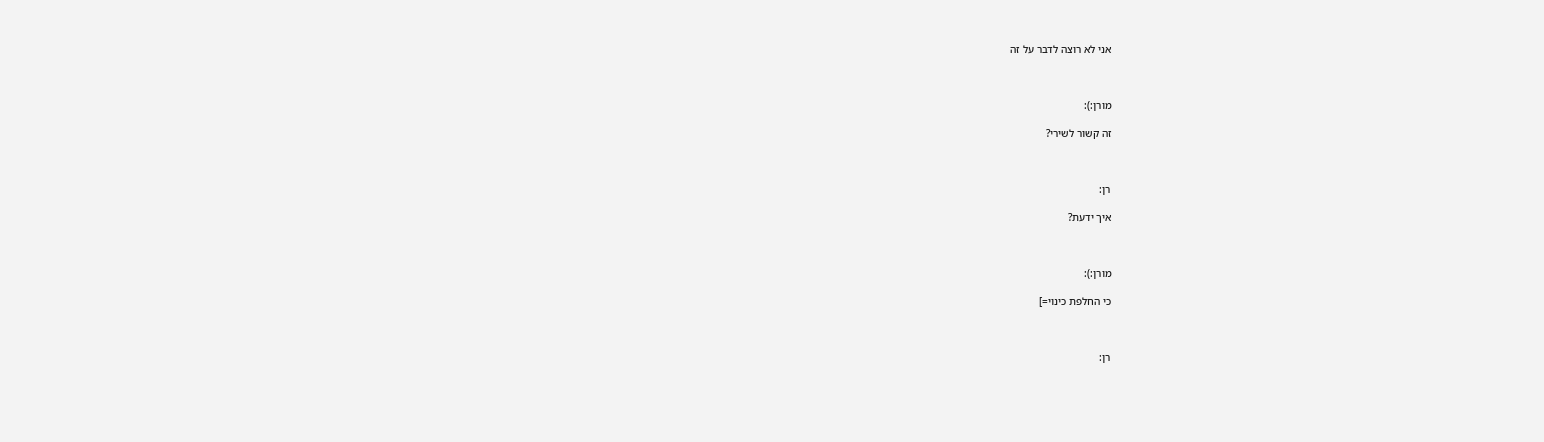אני לא רוצה לדבר על זה



מורן:):

זה קשור לשירי?



רן:

איך ידעת?



מורן:):

כי החלפת כינוי=]



רן: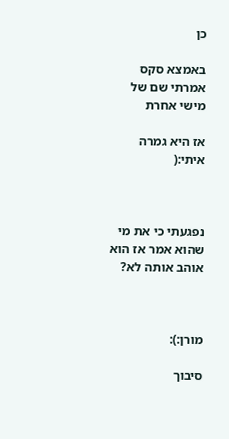כן

באמצא סקס אמרתי שם של מישי אחרת

אז היא גמרה איתי:(



נפגעתי כי את מי שהוא אמר אז הוא אוהב אותה לא?



מורן:):

סיבוך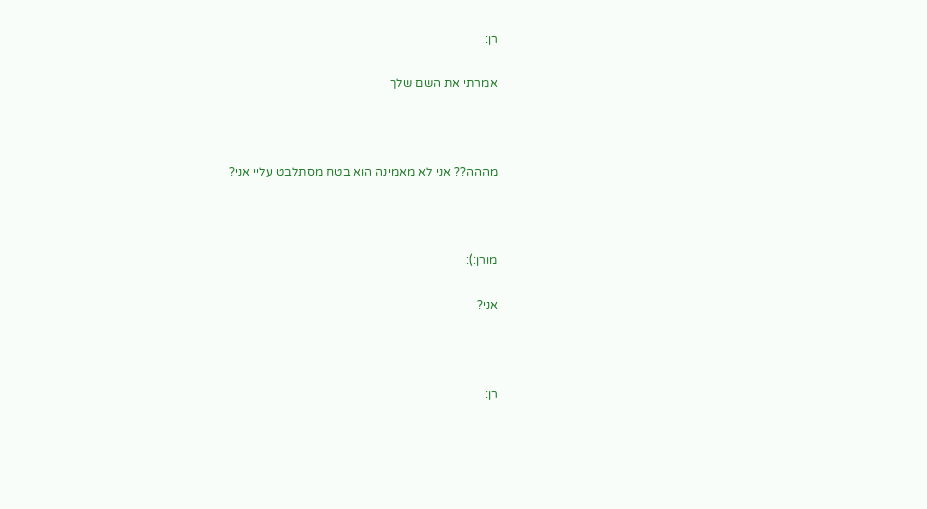רן:

אמרתי את השם שלך



מההה?? אני לא מאמינה הוא בטח מסתלבט עליי אני?



מורן:):

אני?



רן: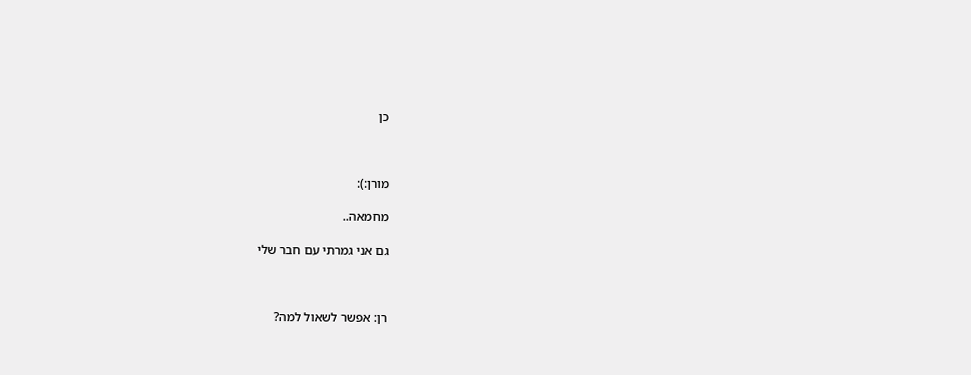כן



מורן:):

מחמאה..

גם אני גמרתי עם חבר שלי



רן: אפשר לשאול למה?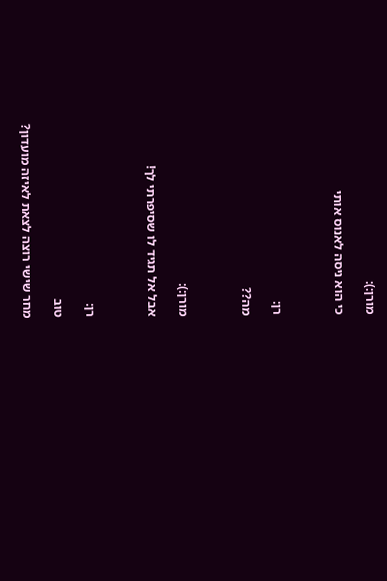מורן:):

כי הוא ניסה לאנוס אותי



רן:

מה??



מורן:):

אבל אל תגיד לו שסיפרתי לך!



רן:

טוב

מחר שישי רוצה לצאת לאיזה מועדון?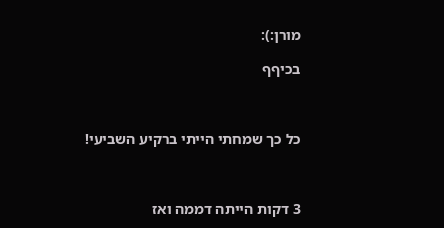מורן:):

בכיףף



כל כך שמחתי הייתי ברקיע השביעי!



3 דקות הייתה דממה ואז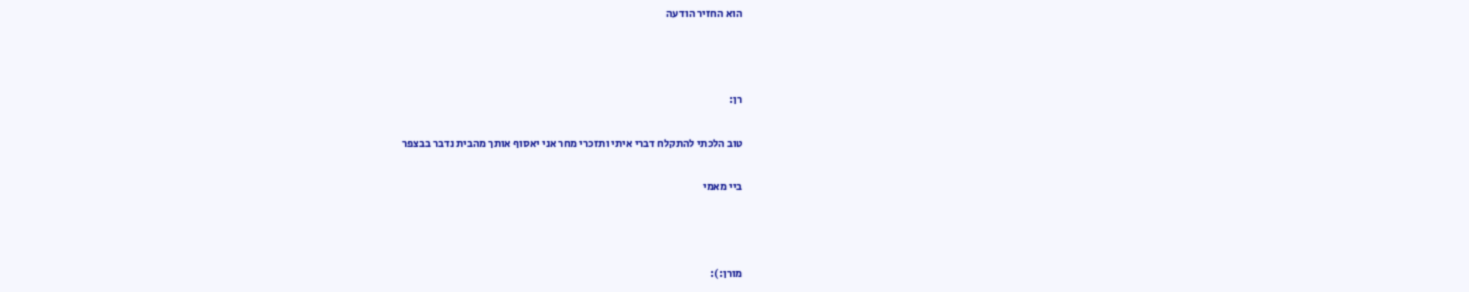הוא החזיר הודעה



רן:

טוב הלכתי להתקלח דברי איתי ותזכרי מחר אני יאסוף אותך מהבית נדבר בבצפר

ביי מאמי



מורן:):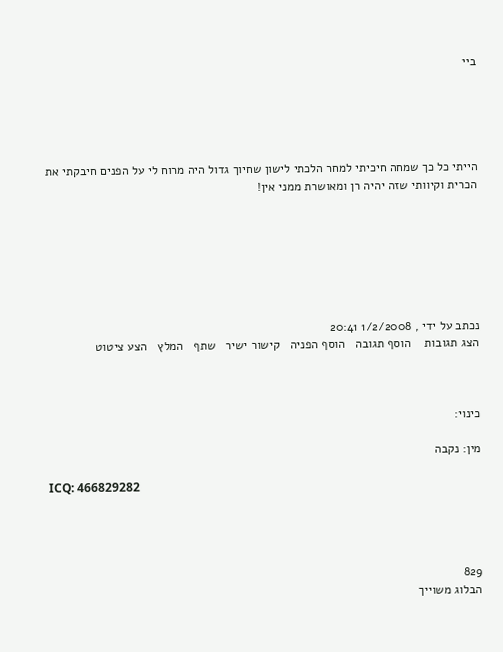ביי





הייתי כל כך שמחה חיכיתי למחר הלכתי לישון שחיוך גדול היה מרוח לי על הפנים חיבקתי את הכרית וקיוותי שזה יהיה רן ומאושרת ממני אין!







נכתב על ידי , 1/2/2008 20:41
הצג תגובות    הוסף תגובה   הוסף הפניה   קישור ישיר   שתף   המלץ   הצע ציטוט



כינוי:

מין: נקבה

ICQ: 466829282




829
הבלוג משוייך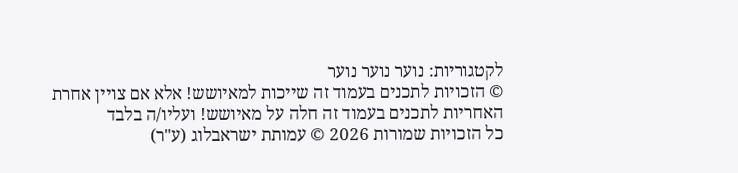לקטגוריות: נוער נוער נוער
© הזכויות לתכנים בעמוד זה שייכות למאיושש! אלא אם צויין אחרת
האחריות לתכנים בעמוד זה חלה על מאיושש! ועליו/ה בלבד
כל הזכויות שמורות 2026 © עמותת ישראבלוג (ע"ר)